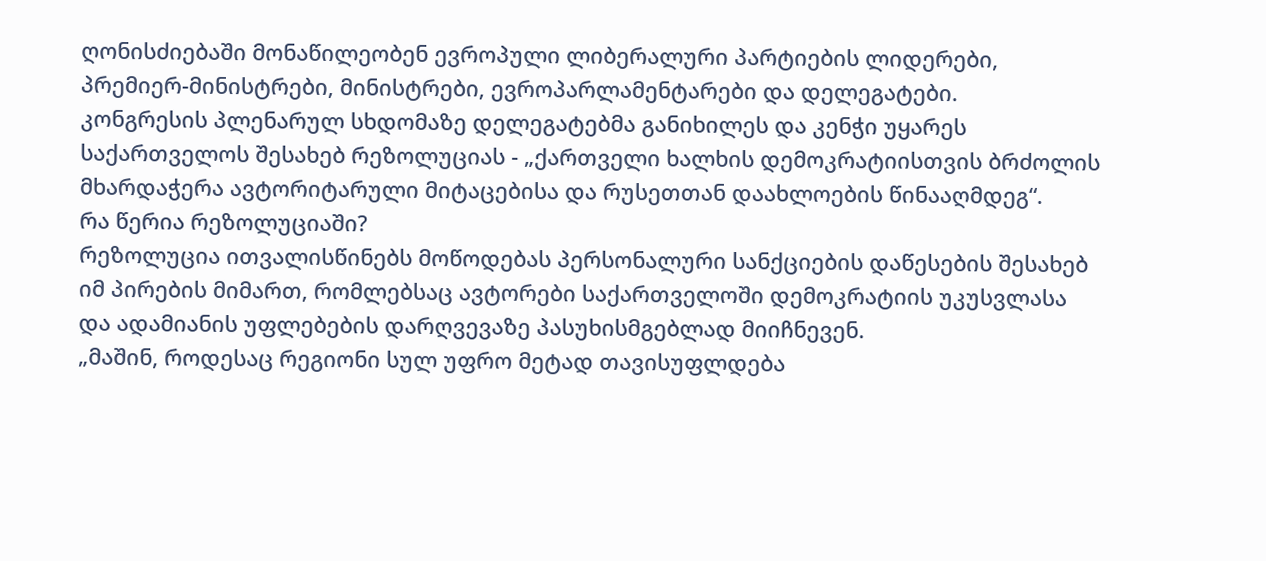ღონისძიებაში მონაწილეობენ ევროპული ლიბერალური პარტიების ლიდერები, პრემიერ-მინისტრები, მინისტრები, ევროპარლამენტარები და დელეგატები.
კონგრესის პლენარულ სხდომაზე დელეგატებმა განიხილეს და კენჭი უყარეს საქართველოს შესახებ რეზოლუციას - „ქართველი ხალხის დემოკრატიისთვის ბრძოლის მხარდაჭერა ავტორიტარული მიტაცებისა და რუსეთთან დაახლოების წინააღმდეგ“.
რა წერია რეზოლუციაში?
რეზოლუცია ითვალისწინებს მოწოდებას პერსონალური სანქციების დაწესების შესახებ იმ პირების მიმართ, რომლებსაც ავტორები საქართველოში დემოკრატიის უკუსვლასა და ადამიანის უფლებების დარღვევაზე პასუხისმგებლად მიიჩნევენ.
„მაშინ, როდესაც რეგიონი სულ უფრო მეტად თავისუფლდება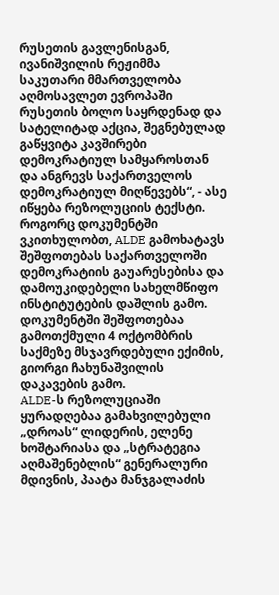რუსეთის გავლენისგან, ივანიშვილის რეჟიმმა საკუთარი მმართველობა აღმოსავლეთ ევროპაში რუსეთის ბოლო საყრდენად და სატელიტად აქცია, შეგნებულად გაწყვიტა კავშირები დემოკრატიულ სამყაროსთან და ანგრევს საქართველოს დემოკრატიულ მიღწევებს“, - ასე იწყება რეზოლუციის ტექსტი.
როგორც დოკუმენტში ვკითხულობთ, ALDE გამოხატავს შეშფოთებას საქართველოში დემოკრატიის გაუარესებისა და დამოუკიდებელი სახელმწიფო ინსტიტუტების დაშლის გამო.
დოკუმენტში შეშფოთებაა გამოთქმული 4 ოქტომბრის საქმეზე მსჯავრდებული ექიმის, გიორგი ჩახუნაშვილის დაკავების გამო.
ALDE-ს რეზოლუციაში ყურადღებაა გამახვილებული „დროას“ ლიდერის, ელენე ხოშტარიასა და „სტრატეგია აღმაშენებლის“ გენერალური მდივნის, პაატა მანჯგალაძის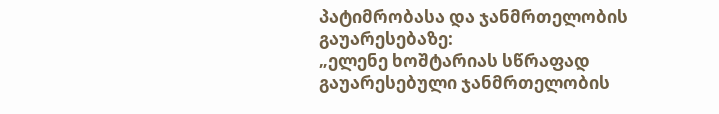პატიმრობასა და ჯანმრთელობის გაუარესებაზე:
„ელენე ხოშტარიას სწრაფად გაუარესებული ჯანმრთელობის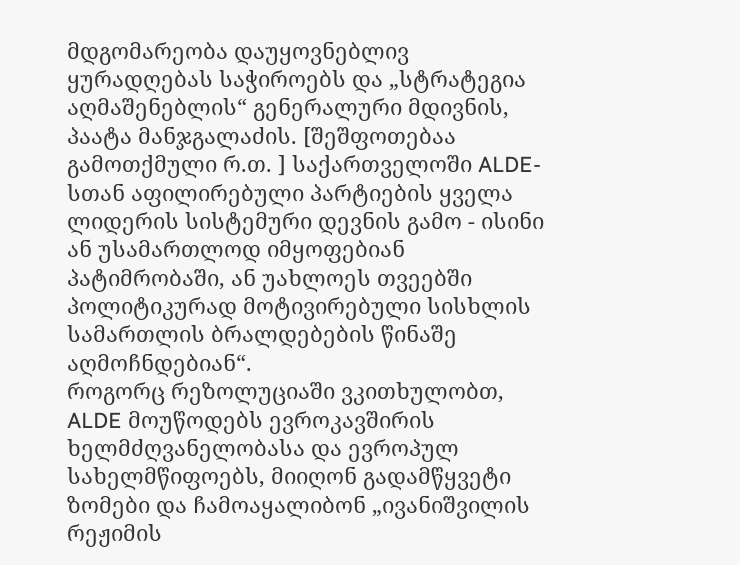მდგომარეობა დაუყოვნებლივ ყურადღებას საჭიროებს და „სტრატეგია აღმაშენებლის“ გენერალური მდივნის, პაატა მანჯგალაძის. [შეშფოთებაა გამოთქმული რ.თ. ] საქართველოში ALDE-სთან აფილირებული პარტიების ყველა ლიდერის სისტემური დევნის გამო - ისინი ან უსამართლოდ იმყოფებიან პატიმრობაში, ან უახლოეს თვეებში პოლიტიკურად მოტივირებული სისხლის სამართლის ბრალდებების წინაშე აღმოჩნდებიან“.
როგორც რეზოლუციაში ვკითხულობთ, ALDE მოუწოდებს ევროკავშირის ხელმძღვანელობასა და ევროპულ სახელმწიფოებს, მიიღონ გადამწყვეტი ზომები და ჩამოაყალიბონ „ივანიშვილის რეჟიმის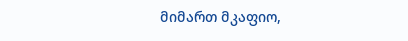მიმართ მკაფიო,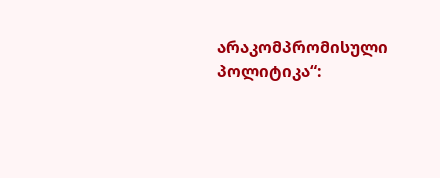არაკომპრომისული პოლიტიკა“: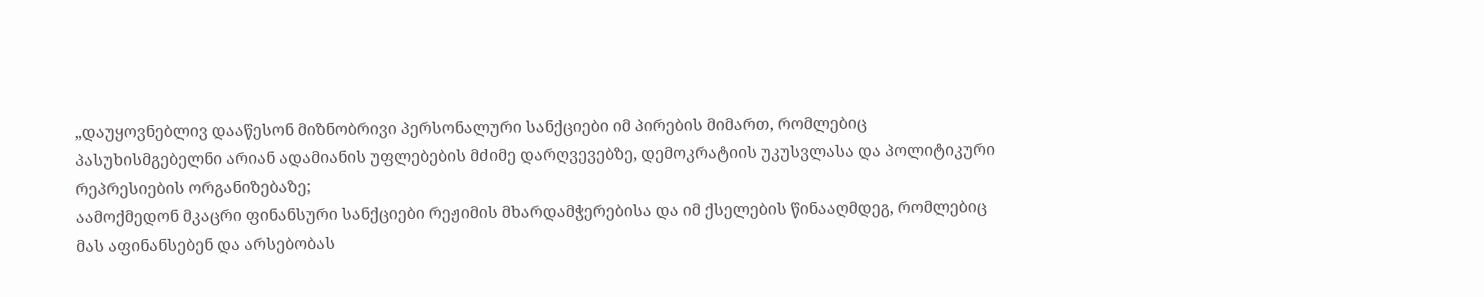„დაუყოვნებლივ დააწესონ მიზნობრივი პერსონალური სანქციები იმ პირების მიმართ, რომლებიც პასუხისმგებელნი არიან ადამიანის უფლებების მძიმე დარღვევებზე, დემოკრატიის უკუსვლასა და პოლიტიკური რეპრესიების ორგანიზებაზე;
აამოქმედონ მკაცრი ფინანსური სანქციები რეჟიმის მხარდამჭერებისა და იმ ქსელების წინააღმდეგ, რომლებიც მას აფინანსებენ და არსებობას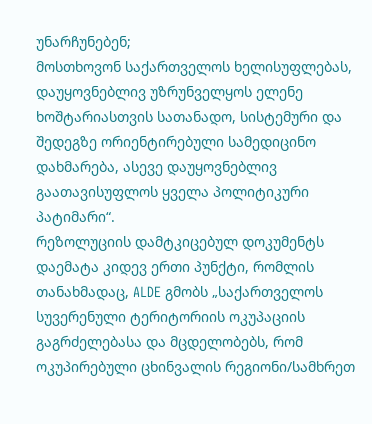უნარჩუნებენ;
მოსთხოვონ საქართველოს ხელისუფლებას, დაუყოვნებლივ უზრუნველყოს ელენე ხოშტარიასთვის სათანადო, სისტემური და შედეგზე ორიენტირებული სამედიცინო დახმარება, ასევე დაუყოვნებლივ გაათავისუფლოს ყველა პოლიტიკური პატიმარი“.
რეზოლუციის დამტკიცებულ დოკუმენტს დაემატა კიდევ ერთი პუნქტი, რომლის თანახმადაც, ALDE გმობს „საქართველოს სუვერენული ტერიტორიის ოკუპაციის გაგრძელებასა და მცდელობებს, რომ ოკუპირებული ცხინვალის რეგიონი/სამხრეთ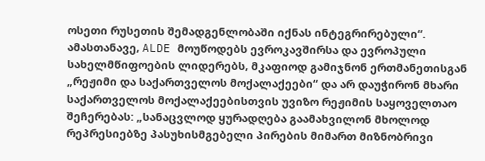ოსეთი რუსეთის შემადგენლობაში იქნას ინტეგრირებული“.
ამასთანავე, ALDE მოუწოდებს ევროკავშირსა და ევროპული სახელმწიფოების ლიდერებს, მკაფიოდ გამიჯნონ ერთმანეთისგან „რეჟიმი და საქართველოს მოქალაქეები“ და არ დაუჭირონ მხარი საქართველოს მოქალაქეებისთვის უვიზო რეჟიმის საყოველთაო შეჩერებას: „სანაცვლოდ ყურადღება გაამახვილონ მხოლოდ რეპრესიებზე პასუხისმგებელი პირების მიმართ მიზნობრივი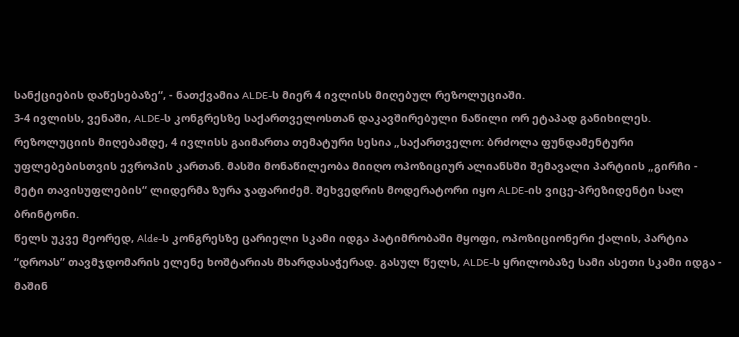სანქციების დაწესებაზე“, - ნათქვამია ALDE-ს მიერ 4 ივლისს მიღებულ რეზოლუციაში.
3-4 ივლისს, ვენაში, ALDE-ს კონგრესზე საქართველოსთან დაკავშირებული ნაწილი ორ ეტაპად განიხილეს. რეზოლუციის მიღებამდე, 4 ივლისს გაიმართა თემატური სესია „საქართველო: ბრძოლა ფუნდამენტური უფლებებისთვის ევროპის კართან. მასში მონაწილეობა მიიღო ოპოზიციურ ალიანსში შემავალი პარტიის „გირჩი - მეტი თავისუფლების“ ლიდერმა ზურა ჯაფარიძემ. შეხვედრის მოდერატორი იყო ALDE-ის ვიცე-პრეზიდენტი სალ ბრინტონი.
წელს უკვე მეორედ, Alde-ს კონგრესზე ცარიელი სკამი იდგა პატიმრობაში მყოფი, ოპოზიციონერი ქალის, პარტია “დროას” თავმჯდომარის ელენე ხოშტარიას მხარდასაჭერად. გასულ წელს, ALDE-ს ყრილობაზე სამი ასეთი სკამი იდგა - მაშინ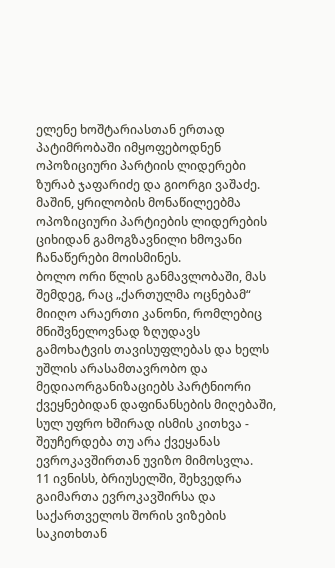ელენე ხოშტარიასთან ერთად პატიმრობაში იმყოფებოდნენ ოპოზიციური პარტიის ლიდერები ზურაბ ჯაფარიძე და გიორგი ვაშაძე.
მაშინ, ყრილობის მონაწილეებმა ოპოზიციური პარტიების ლიდერების ციხიდან გამოგზავნილი ხმოვანი ჩანაწერები მოისმინეს.
ბოლო ორი წლის განმავლობაში, მას შემდეგ, რაც „ქართულმა ოცნებამ“ მიიღო არაერთი კანონი, რომლებიც მნიშვნელოვნად ზღუდავს გამოხატვის თავისუფლებას და ხელს უშლის არასამთავრობო და მედიაორგანიზაციებს პარტნიორი ქვეყნებიდან დაფინანსების მიღებაში, სულ უფრო ხშირად ისმის კითხვა - შეუჩერდება თუ არა ქვეყანას ევროკავშირთან უვიზო მიმოსვლა.
11 ივნისს, ბრიუსელში, შეხვედრა გაიმართა ევროკავშირსა და საქართველოს შორის ვიზების საკითხთან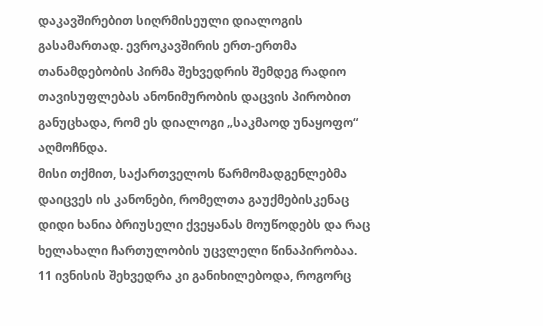დაკავშირებით სიღრმისეული დიალოგის გასამართად. ევროკავშირის ერთ-ერთმა თანამდებობის პირმა შეხვედრის შემდეგ რადიო თავისუფლებას ანონიმურობის დაცვის პირობით განუცხადა, რომ ეს დიალოგი „საკმაოდ უნაყოფო“ აღმოჩნდა.
მისი თქმით, საქართველოს წარმომადგენლებმა დაიცვეს ის კანონები, რომელთა გაუქმებისკენაც დიდი ხანია ბრიუსელი ქვეყანას მოუწოდებს და რაც ხელახალი ჩართულობის უცვლელი წინაპირობაა.
11 ივნისის შეხვედრა კი განიხილებოდა, როგორც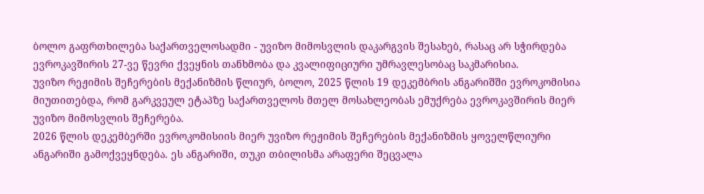ბოლო გაფრთხილება საქართველოსადმი - უვიზო მიმოსვლის დაკარგვის შესახებ, რასაც არ სჭირდება ევროკავშირის 27-ვე წევრი ქვეყნის თანხმობა და კვალიფიციური უმრავლესობაც საკმარისია.
უვიზო რეჟიმის შეჩერების მექანიზმის წლიურ, ბოლო, 2025 წლის 19 დეკემბრის ანგარიშში ევროკომისია მიუთითებდა, რომ გარკვეულ ეტაპზე საქართველოს მთელ მოსახლეობას ემუქრება ევროკავშირის მიერ უვიზო მიმოსვლის შეჩერება.
2026 წლის დეკემბერში ევროკომისიის მიერ უვიზო რეჟიმის შეჩერების მექანიზმის ყოველწლიური ანგარიში გამოქვეყნდება. ეს ანგარიში, თუკი თბილისმა არაფერი შეცვალა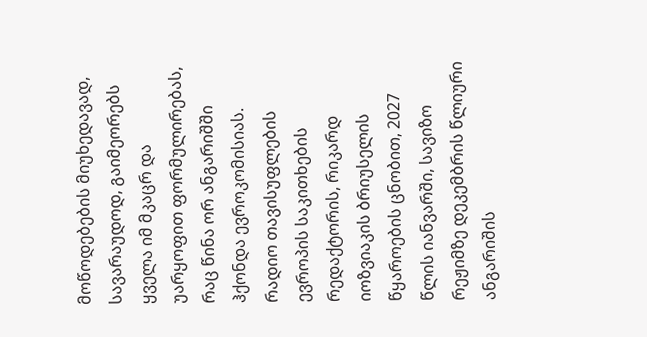მოწოდებების მიუხედავად, სავარაუდოდ, გაიმეორებს ყველა იმ მკაცრ და უარყოფით ფორმულირებას, რაც წინა ორ ანგარიშში ჰქონდა ევროკომისიას.
რადიო თავისუფლების ევროპის საკითხების რედაქტორის, რიკარდ იოზვიაკის ბრიუსელის წყაროების ცნობით, 2027 წლის იანვარში, სავიზო რეჟიმზე დეკემბრის წლიური ანგარიშის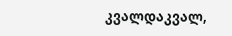კვალდაკვალ,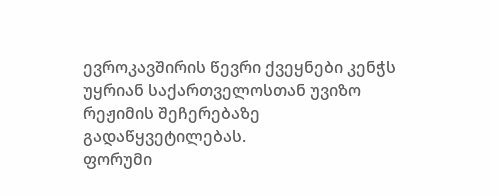ევროკავშირის წევრი ქვეყნები კენჭს უყრიან საქართველოსთან უვიზო რეჟიმის შეჩერებაზე გადაწყვეტილებას.
ფორუმი